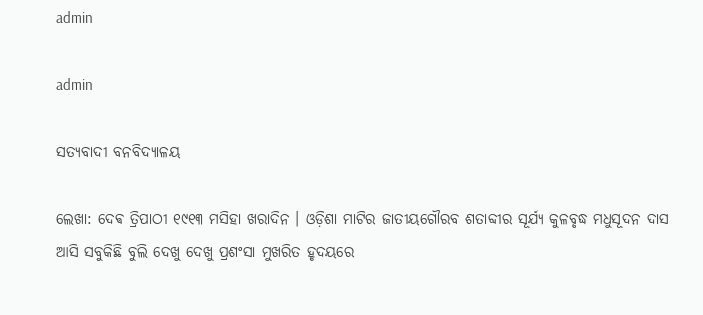admin

admin

ସତ୍ୟବାଦୀ ବନବିଦ୍ୟାଳୟ

ଲେଖା: ଦେଵ ତ୍ରିପାଠୀ ୧୯୧୩ ମସିହା ଖରାଦିନ । ଓଡ଼ିଶା ମାଟିର ଜାତୀୟଗୌରବ ଶତାବ୍ଦୀର ସୂର୍ଯ୍ୟ କୁଳବୃଦ୍ଧ ମଧୁସୂଦନ ଦାସ ଆସି ସବୁକିଛି ବୁଲି ଦେଖୁ ଦେଖୁ ପ୍ରଶଂସା ମୁଖରିତ ହୃଦୟରେ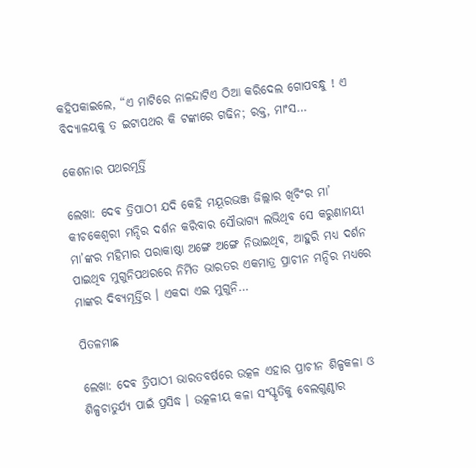କହିପକାଇଲେ, “ଏ ମାଟିରେ ନାଳନ୍ଦାଟିଏ ଠିଆ କରିଦେଲ ଗୋପବନ୍ଧୁ ! ଏ ବିଦ୍ୟାଳୟକୁ ତ ଇଟାପଥର କି ଟଙ୍କାରେ ଗଢିନ; ରକ୍ତ, ମାଂସ…

କେଶନାର ପଥରମୂର୍ତ୍ତି

ଲେଖା: ଦେଵ ତ୍ରିପାଠୀ ଯଦି କେହି ମୟୂରଭଞ୍ଜ ଜିଲ୍ଲାର ଖିଚିଂର ମା’ କୀଚକେଶ୍ୱରୀ ମନ୍ଦିର ଦର୍ଶନ କରିବାର ସୌଭାଗ୍ୟ ଲଭିଥିବ ସେ କରୁଣାମୟୀ ମା’ଙ୍କର ମହିମାର ପରାକାଷ୍ଠା ଅଙ୍ଗେ ଅଙ୍ଗେ ନିଭାଇଥିବ, ଆହୁରି ମଧ୍ୟ ଦର୍ଶନ ପାଇଥିବ ମୁଗୁନିପଥରରେ ନିର୍ମିତ ଭାରତର ଏକମାତ୍ର ପ୍ରାଚୀନ ମନ୍ଦିର ମଧ୍ୟରେ ମାଙ୍କର ଦିବ୍ୟମୂର୍ତ୍ତିର । ଏକଦା ଏଇ ମୁଗୁନି…

ପିତଳମାଛ

ଲେଖା: ଦେଵ ତ୍ରିପାଠୀ ଭାରତବର୍ଷରେ ଉତ୍କଳ ଏହାର ପ୍ରାଚୀନ ଶିଳ୍ପକଳା ଓ ଶିଳ୍ପଚାତୁର୍ଯ୍ୟ ପାଇଁ ପ୍ରସିଦ୍ଧ । ଉତ୍କଳୀୟ କଳା ସଂସ୍କୃତିକୁ ବେଲଗୁଣ୍ଠାର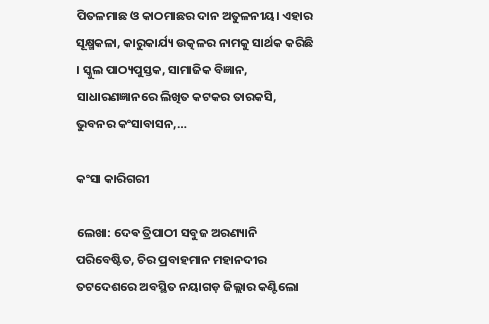ପିତଳମାଛ ଓ କାଠମାଛର ଦାନ ଅତୁଳନୀୟ। ଏହାର ସୂକ୍ଷ୍ମକଳା, କାରୁକାର୍ଯ୍ୟ ଉତ୍କଳର ନାମକୁ ସାର୍ଥକ କରିଛି । ସ୍କୁଲ ପାଠ୍ୟପୁସ୍ତକ, ସାମାଜିକ ବିଜ୍ଞାନ, ସାଧାରଣଜ୍ଞାନରେ ଲିଖିତ କଟକର ତାରକସି, ଭୁବନର କଂସାବାସନ,…

କଂସା କାରିଗରୀ

ଲେଖା: ଦେଵ ତ୍ରିପାଠୀ ସବୁଜ ଅରଣ୍ୟାନି ପରିବେଷ୍ଟିତ, ଚିର ପ୍ରବାହମାନ ମହାନଦୀର ତଟଦେଶରେ ଅବସ୍ଥିତ ନୟାଗଡ଼ ଜିଲ୍ଲାର କଣ୍ଟିଲୋ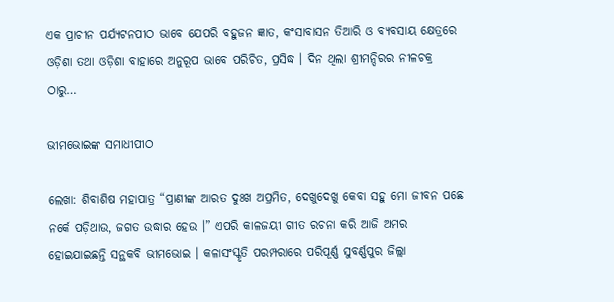ଏକ ପ୍ରାଚୀନ ପର୍ଯ୍ୟଟନପୀଠ ଭାବେ ଯେପରି ବହୁଜନ ଜ୍ଞାତ, କଂସାବାସନ ତିଆରି ଓ ବ୍ୟବସାୟ କ୍ଷେତ୍ରରେ ଓଡ଼ିଶା ତଥା ଓଡ଼ିଶା ବାହାରେ ଅନୁରୂପ ଭାବେ ପରିଚିତ, ପ୍ରସିଦ୍ଧ । ଦିନ ଥିଲା ଶ୍ରୀମନ୍ଦିରର ନୀଳଚକ୍ର ଠାରୁ…

ଭୀମଭୋଇଙ୍କ ସମାଧୀପୀଠ

ଲେଖା: ଶିବାଶିଷ ମହାପାତ୍ର “ପ୍ରାଣୀଙ୍କ ଆରତ ଦୁଃଖ ଅପ୍ରମିତ, ଦେଖୁଦେଖୁ କେବା ସହୁ ମୋ ଜୀବନ ପଛେ ନର୍କେ ପଡ଼ିଥାଉ, ଜଗତ ଉଦ୍ଧାର ହେଉ ।” ଏପରି କାଳଜୟୀ ଗୀତ ରଚନା କରି ଆଜି ଅମର ହୋଇଯାଇଛନ୍ତି ସନ୍ଥକବି ଭୀମଭୋଇ । କଳାସଂସ୍କୃତି ପରମ୍ପରାରେ ପରିପୂର୍ଣ୍ଣ ସୁବର୍ଣ୍ଣପୁର ଜିଲ୍ଲା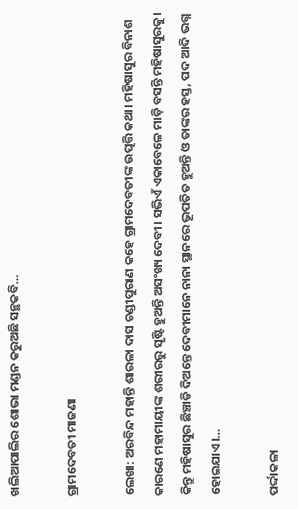ଖଲିଆପାଲିର ଶୋଭା ମଣ୍ଡନ କରୁଅଛି ସନ୍ଥକବି…

ଗ୍ରାମଦେବତୀ ମାଜଣା

ଲେଖା: ଅରବିନ୍ଦ ମହାନ୍ତି ଶାରଳା ଦାସ ଚଣ୍ଡୀପୁରାଣ କହେ ଗ୍ରାମଦେବତୀଙ୍କ ଉତ୍ପତ୍ତି କଥା। ମହିଷାସୁର ବିନାଶ କାରଣେ ମହାମାୟୀଙ୍କ ଶରୀରରୁ ସୃଷ୍ଟି ହୁଅନ୍ତି ଅସଂଖ୍ୟ ଦେବୀ। ସଭିଏଁ ଏକାବେଳେ ମାଡ଼ି ବସନ୍ତି ମହିଷାସୁରକୁ। କିନ୍ତୁ ମହିଷାସୁର ଛିଞ୍ଚାଡି ଦିଅନ୍ତେ ଦେବୀମାନେ ନାନା ସ୍ଥାନରେ ଭୂପତିତ ହୁଅନ୍ତି ଓ ତାଙ୍କର ହସ୍ତ, ପଦ ଆଦି ଭଗ୍ନ ହୋଇଯାଏ।…

ପର୍ଦ୍ଦାକଳା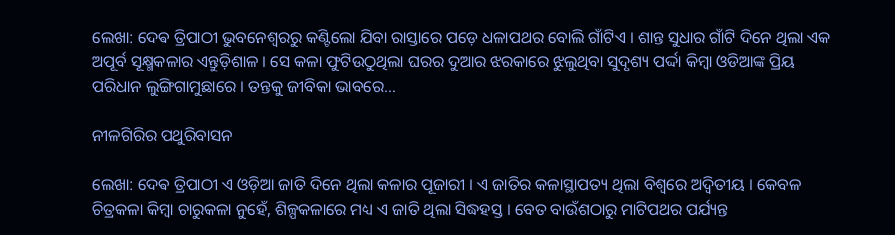ଲେଖା: ଦେଵ ତ୍ରିପାଠୀ ଭୁବନେଶ୍ୱରରୁ କଣ୍ଟିଲୋ ଯିବା ରାସ୍ତାରେ ପଡ଼େ ଧଳାପଥର ବୋଲି ଗାଁଟିଏ । ଶାନ୍ତ ସୁଧାର ଗାଁଟି ଦିନେ ଥିଲା ଏକ ଅପୂର୍ବ ସୂକ୍ଷ୍ମକଳାର ଏନ୍ତୁଡ଼ିଶାଳ । ସେ କଳା ଫୁଟିଉଠୁଥିଲା ଘରର ଦୁଆର ଝରକାରେ ଝୁଲୁଥିବା ସୁଦୃଶ୍ୟ ପର୍ଦ୍ଦା କିମ୍ବା ଓଡିଆଙ୍କ ପ୍ରିୟ ପରିଧାନ ଲୁଙ୍ଗିଗାମୁଛାରେ । ତନ୍ତକୁ ଜୀବିକା ଭାବରେ…

ନୀଳଗିରିର ପଥୁରିବାସନ

ଲେଖା: ଦେଵ ତ୍ରିପାଠୀ ଏ ଓଡ଼ିଆ ଜାତି ଦିନେ ଥିଲା କଳାର ପୂଜାରୀ । ଏ ଜାତିର କଳାସ୍ଥାପତ୍ୟ ଥିଲା ବିଶ୍ୱରେ ଅଦ୍ୱିତୀୟ । କେବଳ ଚିତ୍ରକଳା କିମ୍ବା ଚାରୁକଳା ନୁହେଁ, ଶିଳ୍ପକଳାରେ ମଧ୍ୟ ଏ ଜାତି ଥିଲା ସିଦ୍ଧହସ୍ତ । ବେତ ବାଉଁଶଠାରୁ ମାଟିପଥର ପର୍ଯ୍ୟନ୍ତ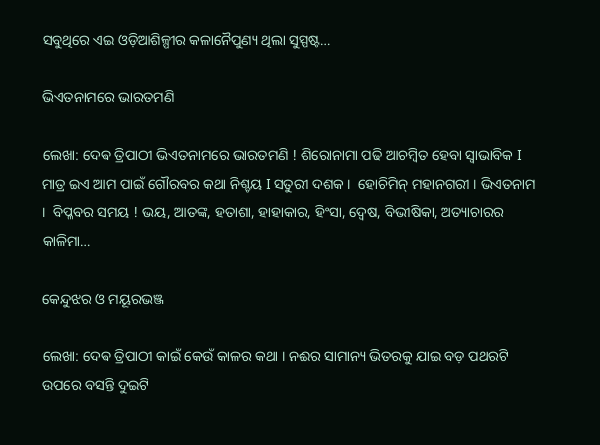ସବୁଥିରେ ଏଇ ଓଡ଼ିଆଶିଳ୍ପୀର କଳାନୈପୁଣ୍ୟ ଥିଲା ସୁସ୍ପଷ୍ଟ…

ଭିଏତନାମରେ ଭାରତମଣି

ଲେଖା: ଦେଵ ତ୍ରିପାଠୀ ଭିଏତନାମରେ ଭାରତମଣି ! ଶିରୋନାମା ପଢି ଆଚମ୍ବିତ ହେବା ସ୍ୱାଭାବିକ I ମାତ୍ର ଇଏ ଆମ ପାଇଁ ଗୌରବର କଥା ନିଶ୍ଚୟ I ସତୁରୀ ଦଶକ ।  ହୋଚିମିନ୍ ମହାନଗରୀ । ଭିଏତନାମ ।  ବିପ୍ଳବର ସମୟ ! ଭୟ, ଆତଙ୍କ, ହତାଶା, ହାହାକାର, ହିଂସା, ଦ୍ୱେଷ, ବିଭୀଷିକା, ଅତ୍ୟାଚାରର କାଳିମା…

କେନ୍ଦୁଝର ଓ ମୟୂରଭଞ୍ଜ

ଲେଖା: ଦେଵ ତ୍ରିପାଠୀ କାଇଁ କେଉଁ କାଳର କଥା । ନଈର ସାମାନ୍ୟ ଭିତରକୁ ଯାଇ ବଡ଼ ପଥରଟି ଉପରେ ବସନ୍ତି ଦୁଇଟି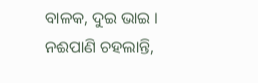ବାଳକ, ଦୁଇ ଭାଇ । ନଈପାଣି ଚହଲାନ୍ତି,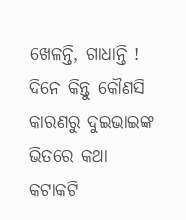ଖେଳନ୍ତି, ଗାଧାନ୍ତି !  ଦିନେ କିନ୍ତୁ କୌଣସି କାରଣରୁ ଦୁଇଭାଇଙ୍କ ଭିତରେ କଥା କଟାକଟି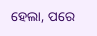ହେଲା, ପରେ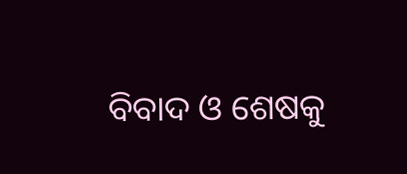ବିବାଦ ଓ ଶେଷକୁ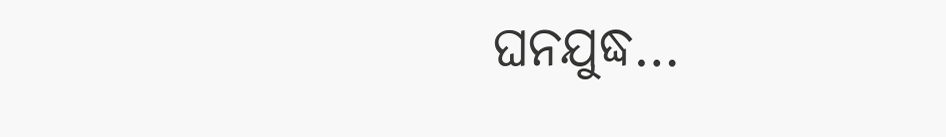ଘନଯୁଦ୍ଧ…